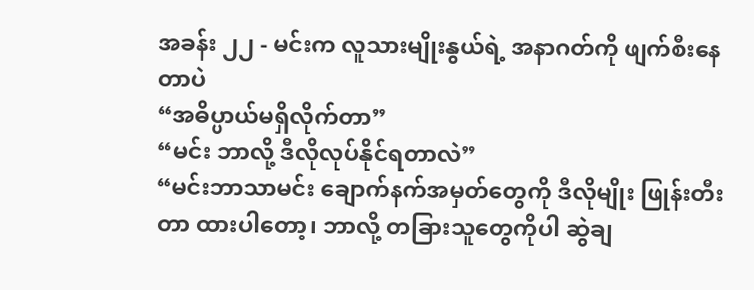အခန်း ၂၂ - မင်းက လူသားမျိုးနွယ်ရဲ့ အနာဂတ်ကို ဖျက်စီးနေတာပဲ
“အဓိပ္ပာယ်မရှိလိုက်တာ”
“မင်း ဘာလို့ ဒီလိုလုပ်နိုင်ရတာလဲ”
“မင်းဘာသာမင်း ချောက်နက်အမှတ်တွေကို ဒီလိုမျိုး ဖြုန်းတီးတာ ထားပါတော့၊ ဘာလို့ တခြားသူတွေကိုပါ ဆွဲချ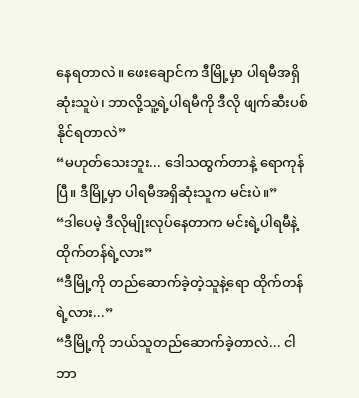နေရတာလဲ။ ဖေးချောင်က ဒီမြို့မှာ ပါရမီအရှိဆုံးသူပဲ၊ ဘာလို့သူ့ရဲ့ပါရမီကို ဒီလို ဖျက်ဆီးပစ်နိုင်ရတာလဲ”
“မဟုတ်သေးဘူး... ဒေါသထွက်တာနဲ့ ရောကုန်ပြီ။ ဒီမြို့မှာ ပါရမီအရှိဆုံးသူက မင်းပဲ။”
“ဒါပေမဲ့ ဒီလိုမျိုးလုပ်နေတာက မင်းရဲ့ပါရမီနဲ့ ထိုက်တန်ရဲ့လား”
“ဒီမြို့ကို တည်ဆောက်ခဲ့တဲ့သူနဲ့ရော ထိုက်တန်ရဲ့လား...”
“ဒီမြို့ကို ဘယ်သူတည်ဆောက်ခဲ့တာလဲ... ငါ ဘာ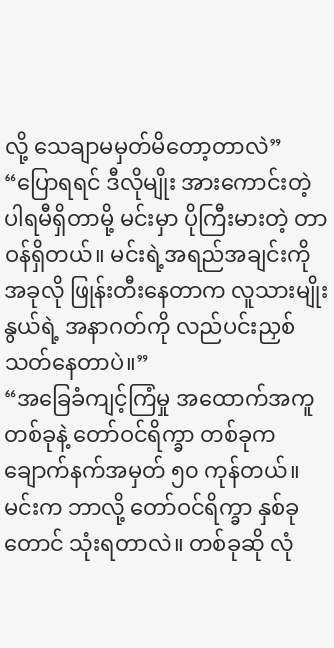လို့ သေချာမမှတ်မိတော့တာလဲ”
“ပြောရရင် ဒီလိုမျိုး အားကောင်းတဲ့ပါရမီရှိတာမို့ မင်းမှာ ပိုကြီးမားတဲ့ တာဝန်ရှိတယ်။ မင်းရဲ့အရည်အချင်းကို အခုလို ဖြုန်းတီးနေတာက လူသားမျိုးနွယ်ရဲ့ အနာဂတ်ကို လည်ပင်းညှစ်သတ်နေတာပဲ။”
“အခြေခံကျင့်ကြံမှု အထောက်အကူ တစ်ခုနဲ့ တော်ဝင်ရိက္ခာ တစ်ခုက ချောက်နက်အမှတ် ၅၀ ကုန်တယ်။ မင်းက ဘာလို့ တော်ဝင်ရိက္ခာ နှစ်ခုတောင် သုံးရတာလဲ။ တစ်ခုဆို လုံ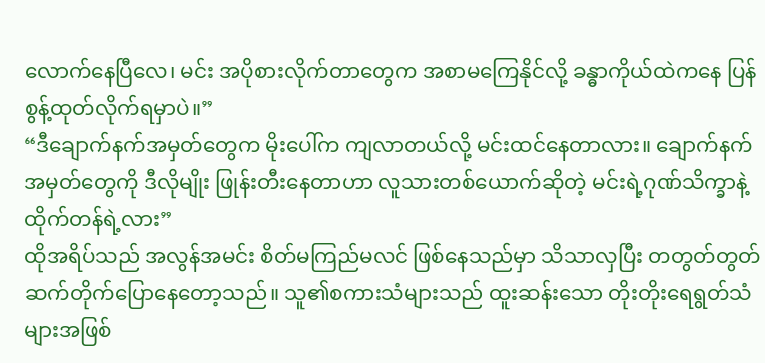လောက်နေပြီလေ၊ မင်း အပိုစားလိုက်တာတွေက အစာမကြေနိုင်လို့ ခန္ဓာကိုယ်ထဲကနေ ပြန်စွန့်ထုတ်လိုက်ရမှာပဲ။”
“ဒီချောက်နက်အမှတ်တွေက မိုးပေါ်က ကျလာတယ်လို့ မင်းထင်နေတာလား။ ချောက်နက်အမှတ်တွေကို ဒီလိုမျိုး ဖြုန်းတီးနေတာဟာ လူသားတစ်ယောက်ဆိုတဲ့ မင်းရဲ့ဂုဏ်သိက္ခာနဲ့ ထိုက်တန်ရဲ့လား”
ထိုအရိပ်သည် အလွန်အမင်း စိတ်မကြည်မလင် ဖြစ်နေသည်မှာ သိသာလှပြီး တတွတ်တွတ် ဆက်တိုက်ပြောနေတော့သည်။ သူ၏စကားသံများသည် ထူးဆန်းသော တိုးတိုးရေရွတ်သံများအဖြစ်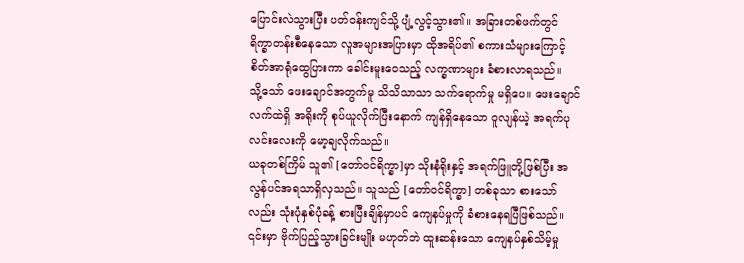ပြောင်းလဲသွားပြီး ပတ်ဝန်းကျင်သို့ ပျံ့လွင့်သွား၏။ အခြားတစ်ဖက်တွင် ရိက္ခာတန်းစီနေသော လူအများအပြားမှာ ထိုအရိပ်၏ စကားသံများကြောင့် စိတ်အာရုံထွေပြားကာ ခေါင်းမူးဝေသည့် လက္ခဏာများ ခံစားလာရသည်။
သို့သော် ဖေးချောင်အတွက်မူ သိသိသာသာ သက်ရောက်မှု မရှိပေ။ ဖေးချောင် လက်ထဲရှိ အရိုးကို စုပ်ယူလိုက်ပြီးနောက် ကျန်ရှိနေသော ဝူလျန်ယဲ့ အရက်ပုလင်းလေးကို မော့ချလိုက်သည်။
ယခုတစ်ကြိမ် သူ၏ [တော်ဝင်ရိက္ခာ]မှာ သိုးနံရိုးနှင့် အရက်ဖြူတို့ဖြစ်ပြီး အလွန်ပင်အရသာရှိလှသည်။ သူသည် [တော်ဝင်ရိက္ခာ] တစ်ခုသာ စားသော်လည်း သုံးပုံနှစ်ပုံခန့် စားပြီးချိန်မှာပင် ကျေနပ်မှုကို ခံစားနေရပြီဖြစ်သည်။ ၎င်းမှာ ဗိုက်ပြည့်သွားခြင်းမျိုး မဟုတ်ဘဲ ထူးဆန်းသော ကျေနပ်နှစ်သိမ့်မှု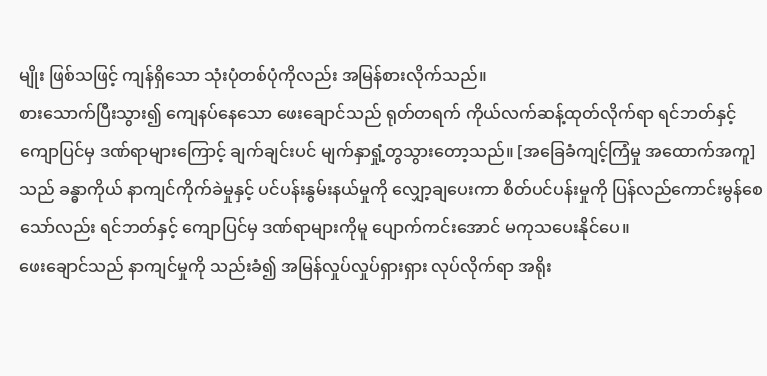မျိုး ဖြစ်သဖြင့် ကျန်ရှိသော သုံးပုံတစ်ပုံကိုလည်း အမြန်စားလိုက်သည်။
စားသောက်ပြီးသွား၍ ကျေနပ်နေသော ဖေးချောင်သည် ရုတ်တရက် ကိုယ်လက်ဆန့်ထုတ်လိုက်ရာ ရင်ဘတ်နှင့် ကျောပြင်မှ ဒဏ်ရာများကြောင့် ချက်ချင်းပင် မျက်နှာရှုံ့တွသွားတော့သည်။ [အခြေခံကျင့်ကြံမှု အထောက်အကူ]သည် ခန္ဓာကိုယ် နာကျင်ကိုက်ခဲမှုနှင့် ပင်ပန်းနွမ်းနယ်မှုကို လျှော့ချပေးကာ စိတ်ပင်ပန်းမှုကို ပြန်လည်ကောင်းမွန်စေသော်လည်း ရင်ဘတ်နှင့် ကျောပြင်မှ ဒဏ်ရာများကိုမူ ပျောက်ကင်းအောင် မကုသပေးနိုင်ပေ။
ဖေးချောင်သည် နာကျင်မှုကို သည်းခံ၍ အမြန်လှုပ်လှုပ်ရှားရှား လုပ်လိုက်ရာ အရိုး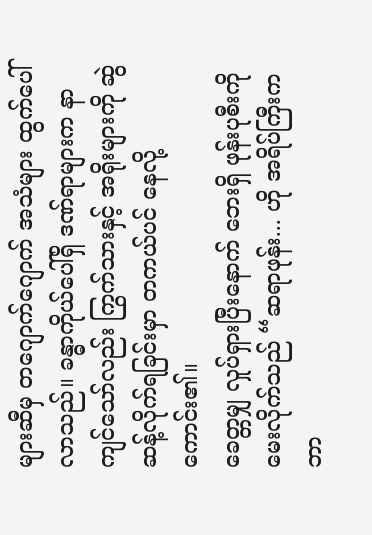များဆီမှ တဂျောက်ဂျောက် အသံများ ထွက်ပေါ်လာသည်။ ခန္ဓာကိုယ်ပေါ်ရှိ ဒဏ်ရာများက နာကျင်သော်လည်း ကြွက်သားနှင့် အရိုးများကို ဆွဲဆန့်လိုက်ရခြင်းမှာ တကယ်ပင် နေလို့ကောင်း၏။
ခေတ္တမျှ လှုပ်ရှားပြီးနောက် ဘေးရှိ ဖုန်းပုစီးကို မေးလိုက်သည် “ဆရာဖုန်း... ဟို အရိပ်ကြီးက ဘာ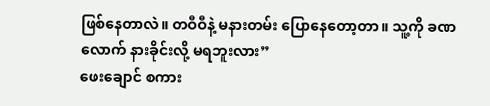ဖြစ်နေတာလဲ။ တဝီဝီနဲ့ မနားတမ်း ပြောနေတော့တာ။ သူ့ကို ခဏလောက် နားခိုင်းလို့ မရဘူးလား”
ဖေးချောင် စကား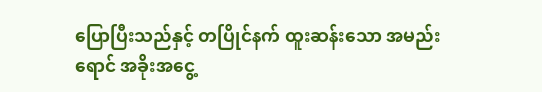ပြောပြီးသည်နှင့် တပြိုင်နက် ထူးဆန်းသော အမည်းရောင် အခိုးအငွေ့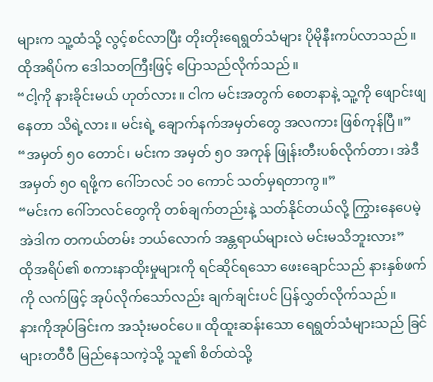များက သူ့ထံသို့ လွင့်စင်လာပြီး တိုးတိုးရေရွတ်သံများ ပိုမိုနီးကပ်လာသည်။
ထိုအရိပ်က ဒေါသတကြီးဖြင့် ပြောသည်လိုက်သည်။
“ငါ့ကို နားခိုင်းမယ် ဟုတ်လား။ ငါက မင်းအတွက် စေတနာနဲ့ သူ့ကို ဖျောင်းဖျနေတာ သိရဲ့လား။ မင်းရဲ့ ချောက်နက်အမှတ်တွေ အလကား ဖြစ်ကုန်ပြီ။”
“အမှတ် ၅၀ တောင်၊ မင်းက အမှတ် ၅၀ အကုန် ဖြုန်းတီးပစ်လိုက်တာ၊ အဲဒီ အမှတ် ၅၀ ရဖို့က ဂေါ်ဘလင် ၁၀ ကောင် သတ်မှရတာကွ။”
“မင်းက ဂေါ်ဘလင်တွေကို တစ်ချက်တည်းနဲ့ သတ်နိုင်တယ်လို့ ကြွားနေပေမဲ့ အဲဒါက တကယ်တမ်း ဘယ်လောက် အန္တရာယ်များလဲ မင်းမသိဘူးလား”
ထိုအရိပ်၏ စကားနာထိုးမှုများကို ရင်ဆိုင်ရသော ဖေးချောင်သည် နားနှစ်ဖက်ကို လက်ဖြင့် အုပ်လိုက်သော်လည်း ချက်ချင်းပင် ပြန်လွှတ်လိုက်သည်။
နားကိုအုပ်ခြင်းက အသုံးမဝင်ပေ။ ထိုထူးဆန်းသော ရေရွတ်သံများသည် ခြင်များတဝီဝီ မြည်နေသကဲ့သို့ သူ၏ စိတ်ထဲသို့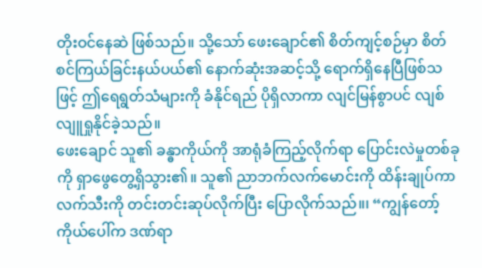တိုးဝင်နေဆဲ ဖြစ်သည်။ သို့သော် ဖေးချောင်၏ စိတ်ကျင့်စဉ်မှာ စိတ်စင်ကြယ်ခြင်းနယ်ပယ်၏ နောက်ဆုံးအဆင့်သို့ ရောက်ရှိနေပြီဖြစ်သဖြင့် ဤရေရွတ်သံများကို ခံနိုင်ရည် ပိုရှိလာကာ လျင်မြန်စွာပင် လျစ်လျူရှုနိုင်ခဲ့သည်။
ဖေးချောင် သူ၏ ခန္ဓာကိုယ်ကို အာရုံခံကြည့်လိုက်ရာ ပြောင်းလဲမှုတစ်ခုကို ရှာဖွေတွေ့ရှိသွား၏။ သူ၏ ညာဘက်လက်မောင်းကို ထိန်းချုပ်ကာ လက်သီးကို တင်းတင်းဆုပ်လိုက်ပြီး ပြောလိုက်သည်။၊ “ကျွန်တော့်ကိုယ်ပေါ်က ဒဏ်ရာ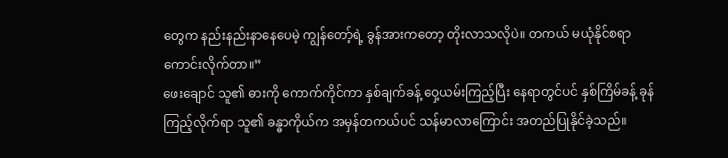တွေက နည်းနည်းနာနေပေမဲ့ ကျွန်တော့်ရဲ့ ခွန်အားကတော့ တိုးလာသလိုပဲ။ တကယ် မယုံနိုင်စရာကောင်းလိုက်တာ။”
ဖေးချောင် သူ၏ ဓားကို ကောက်ကိုင်ကာ နှစ်ချက်ခန့် ဝှေ့ယမ်းကြည့်ပြီး နေရာတွင်ပင် နှစ်ကြိမ်ခန့် ခုန်ကြည့်လိုက်ရာ သူ၏ ခန္ဓာကိုယ်က အမှန်တကယ်ပင် သန်မာလာကြောင်း အတည်ပြုနိုင်ခဲ့သည်။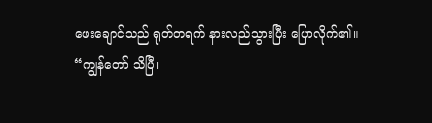ဖေးချောင်သည် ရုတ်တရက် နားလည်သွားပြီး ပြောလိုက်၏။
“ကျွန်တော် သိပြီ၊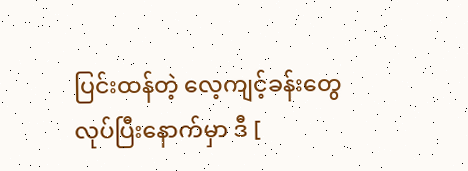ပြင်းထန်တဲ့ လေ့ကျင့်ခန်းတွေ လုပ်ပြီးနောက်မှာ ဒီ [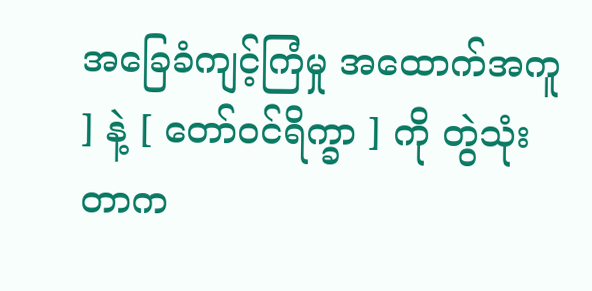အခြေခံကျင့်ကြံမှု အထောက်အကူ ] နဲ့ [ တော်ဝင်ရိက္ခာ ] ကို တွဲသုံးတာက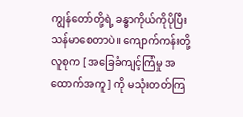ကျွန်တော်တို့ရဲ့ ခန္ဓာကိုယ်ကိုပိုပြီး သန်မာစေတာပဲ။ ကျောက်ကန်းတို့ လူစုက [ အခြေခံကျင့်ကြံမှု အထောက်အကူ ] ကို မသုံးတတ်ကြ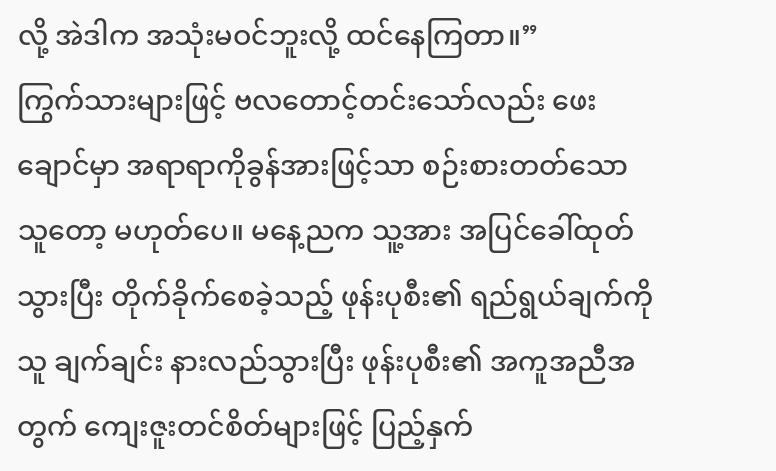လို့ အဲဒါက အသုံးမဝင်ဘူးလို့ ထင်နေကြတာ။”
ကြွက်သားများဖြင့် ဗလတောင့်တင်းသော်လည်း ဖေးချောင်မှာ အရာရာကိုခွန်အားဖြင့်သာ စဉ်းစားတတ်သောသူတော့ မဟုတ်ပေ။ မနေ့ညက သူ့အား အပြင်ခေါ်ထုတ်သွားပြီး တိုက်ခိုက်စေခဲ့သည့် ဖုန်းပုစီး၏ ရည်ရွယ်ချက်ကို သူ ချက်ချင်း နားလည်သွားပြီး ဖုန်းပုစီး၏ အကူအညီအတွက် ကျေးဇူးတင်စိတ်များဖြင့် ပြည့်နှက်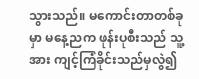သွားသည်။ မကောင်းတာတစ်ခုမှာ မနေ့ညက ဖုန်းပုစီးသည် သူ့အား ကျင့်ကြံခိုင်းသည်မှလွဲ၍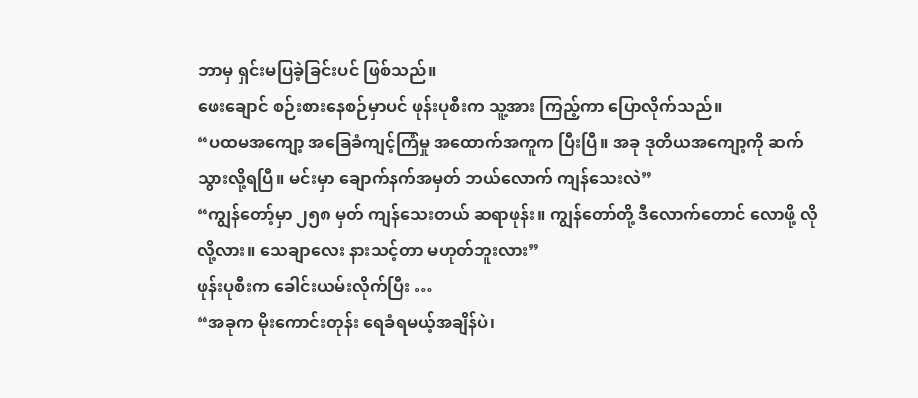ဘာမှ ရှင်းမပြခဲ့ခြင်းပင် ဖြစ်သည်။
ဖေးချောင် စဉ်းစားနေစဉ်မှာပင် ဖုန်းပုစီးက သူ့အား ကြည့်ကာ ပြောလိုက်သည်။
“ပထမအကျော့ အခြေခံကျင့်ကြံမှု အထောက်အကူက ပြီးပြီ။ အခု ဒုတိယအကျော့ကို ဆက်သွားလို့ရပြီ။ မင်းမှာ ချောက်နက်အမှတ် ဘယ်လောက် ကျန်သေးလဲ”
“ကျွန်တော့်မှာ ၂၅၈ မှတ် ကျန်သေးတယ် ဆရာဖုန်း။ ကျွန်တော်တို့ ဒီလောက်တောင် လောဖို့ လိုလို့လား။ သေချာလေး နားသင့်တာ မဟုတ်ဘူးလား”
ဖုန်းပုစီးက ခေါင်းယမ်းလိုက်ပြီး …
“အခုက မိုးကောင်းတုန်း ရေခံရမယ့်အချိန်ပဲ၊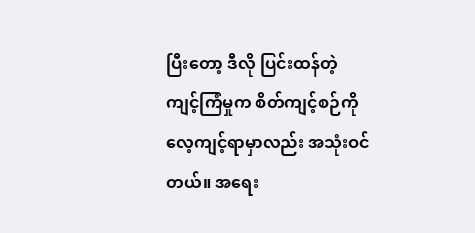ပြီးတော့ ဒီလို ပြင်းထန်တဲ့ ကျင့်ကြံမှုက စိတ်ကျင့်စဉ်ကို လေ့ကျင့်ရာမှာလည်း အသုံးဝင်တယ်။ အရေး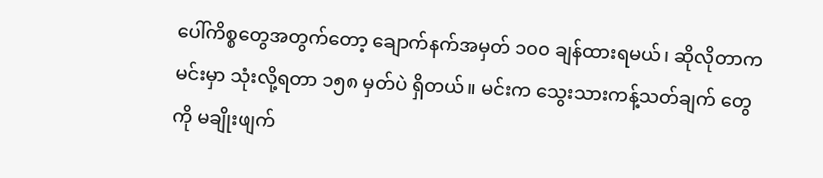ပေါ်ကိစ္စတွေအတွက်တော့ ချောက်နက်အမှတ် ၁၀၀ ချန်ထားရမယ်၊ ဆိုလိုတာက မင်းမှာ သုံးလို့ရတာ ၁၅၈ မှတ်ပဲ ရှိတယ်။ မင်းက သွေးသားကန့်သတ်ချက် တွေကို မချိုးဖျက်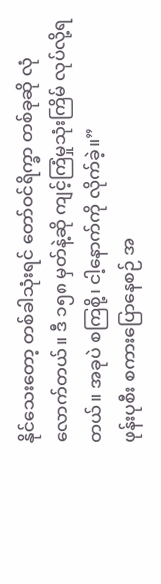နိုင်သေးတော့ တစ်ခါသုံးရင် တော်ဝင်ရိက္ခာ တစ်ခုဆို လုံလောက်တယ်။ ဒီ ၁၅၈ မှတ်နဲ့ဆို ကျင့်ကြံမှုသုံးကြိမ် လုပ်လို့ရတယ်။ အခုပဲ စကြစို့၊ ငါ့နောက်ကို လိုက်ခဲ့။”
ဖုန်းပုစီး စကားပြောနေစဉ် အ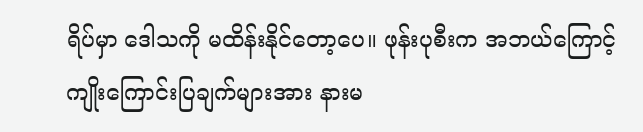ရိပ်မှာ ဒေါသကို မထိန်းနိုင်တော့ပေ။ ဖုန်းပုစီးက အဘယ်ကြောင့် ကျိုးကြောင်းပြချက်များအား နားမ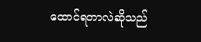ထောင်ရတာလဲဆိုသည်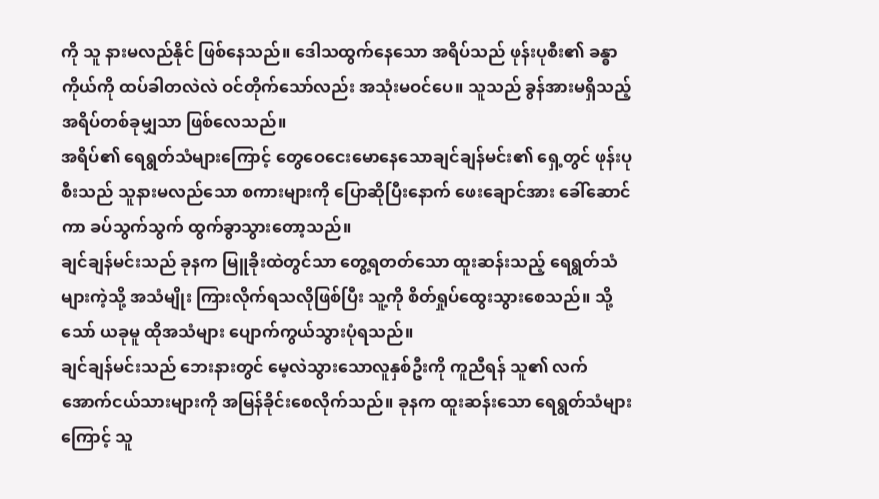ကို သူ နားမလည်နိုင် ဖြစ်နေသည်။ ဒေါသထွက်နေသော အရိပ်သည် ဖုန်းပုစီး၏ ခန္ဓာကိုယ်ကို ထပ်ခါတလဲလဲ ဝင်တိုက်သော်လည်း အသုံးမဝင်ပေ။ သူသည် ခွန်အားမရှိသည့် အရိပ်တစ်ခုမျှသာ ဖြစ်လေသည်။
အရိပ်၏ ရေရွတ်သံများကြောင့် တွေဝေငေးမောနေသောချင်ချန်မင်း၏ ရှေ့တွင် ဖုန်းပုစီးသည် သူနားမလည်သော စကားများကို ပြောဆိုပြီးနောက် ဖေးချောင်အား ခေါ်ဆောင်ကာ ခပ်သွက်သွက် ထွက်ခွာသွားတော့သည်။
ချင်ချန်မင်းသည် ခုနက မြူခိုးထဲတွင်သာ တွေ့ရတတ်သော ထူးဆန်းသည့် ရေရွတ်သံများကဲ့သို့ အသံမျိုး ကြားလိုက်ရသလိုဖြစ်ပြီး သူ့ကို စိတ်ရှုပ်ထွေးသွားစေသည်။ သို့သော် ယခုမူ ထိုအသံများ ပျောက်ကွယ်သွားပုံရသည်။
ချင်ချန်မင်းသည် ဘေးနားတွင် မေ့လဲသွားသောလူနှစ်ဦးကို ကူညီရန် သူ၏ လက်အောက်ငယ်သားများကို အမြန်ခိုင်းစေလိုက်သည်။ ခုနက ထူးဆန်းသော ရေရွတ်သံများကြောင့် သူ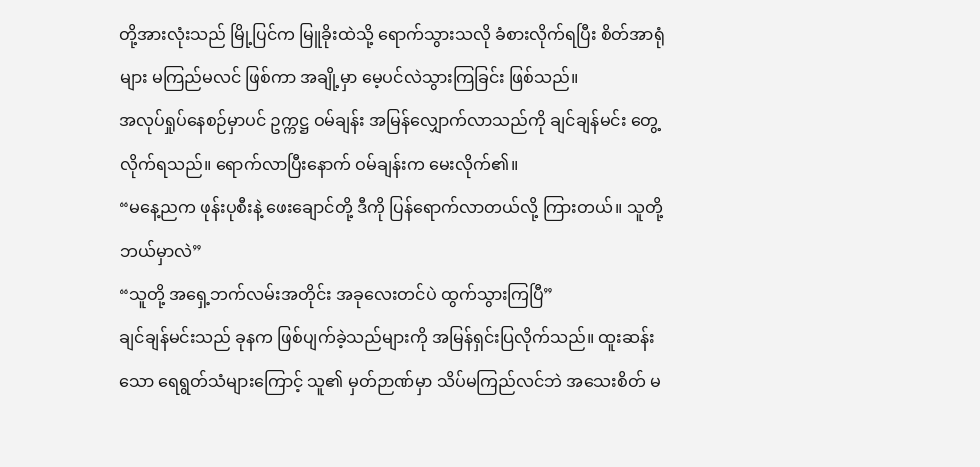တို့အားလုံးသည် မြို့ပြင်က မြူခိုးထဲသို့ ရောက်သွားသလို ခံစားလိုက်ရပြီး စိတ်အာရုံများ မကြည်မလင် ဖြစ်ကာ အချို့မှာ မေ့ပင်လဲသွားကြခြင်း ဖြစ်သည်။
အလုပ်ရှုပ်နေစဉ်မှာပင် ဥက္ကဋ္ဌ ဝမ်ချန်း အမြန်လျှောက်လာသည်ကို ချင်ချန်မင်း တွေ့လိုက်ရသည်။ ရောက်လာပြီးနောက် ဝမ်ချန်းက မေးလိုက်၏။
“မနေ့ညက ဖုန်းပုစီးနဲ့ ဖေးချောင်တို့ ဒီကို ပြန်ရောက်လာတယ်လို့ ကြားတယ်။ သူတို့ ဘယ်မှာလဲ”
“သူတို့ အရှေ့ဘက်လမ်းအတိုင်း အခုလေးတင်ပဲ ထွက်သွားကြပြီ”
ချင်ချန်မင်းသည် ခုနက ဖြစ်ပျက်ခဲ့သည်များကို အမြန်ရှင်းပြလိုက်သည်။ ထူးဆန်းသော ရေရွတ်သံများကြောင့် သူ၏ မှတ်ဉာဏ်မှာ သိပ်မကြည်လင်ဘဲ အသေးစိတ် မ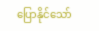ပြောနိုင်သော်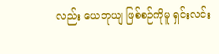လည်း ယေဘုယျ ဖြစ်စဉ်ကိုမူ ရှင်းလင်း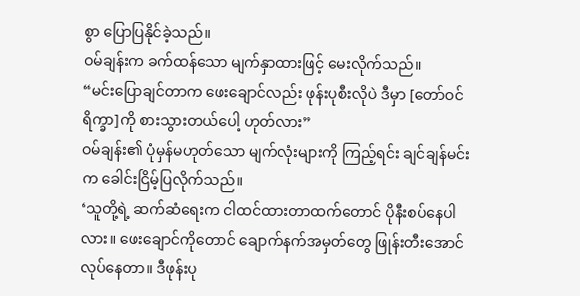စွာ ပြောပြနိုင်ခဲ့သည်။
ဝမ်ချန်းက ခက်ထန်သော မျက်နှာထားဖြင့် မေးလိုက်သည်။
“မင်းပြောချင်တာက ဖေးချောင်လည်း ဖုန်းပုစီးလိုပဲ ဒီမှာ [တော်ဝင်ရိက္ခာ]ကို စားသွားတယ်ပေါ့ ဟုတ်လား”
ဝမ်ချန်း၏ ပုံမှန်မဟုတ်သော မျက်လုံးများကို ကြည့်ရင်း ချင်ချန်မင်းက ခေါင်းငြိမ့်ပြလိုက်သည်။
‘သူတို့ရဲ့ ဆက်ဆံရေးက ငါထင်ထားတာထက်တောင် ပိုနီးစပ်နေပါလား။ ဖေးချောင်ကိုတောင် ချောက်နက်အမှတ်တွေ ဖြုန်းတီးအောင် လုပ်နေတာ။ ဒီဖုန်းပု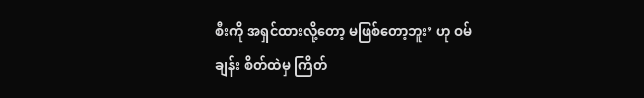စီးကို အရှင်ထားလို့တော့ မဖြစ်တော့ဘူး’ ဟု ဝမ်ချန်း စိတ်ထဲမှ ကြိတ်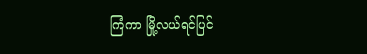ကြံကာ မြို့လယ်ရင်ပြင်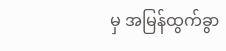မှ အမြန်ထွက်ခွာ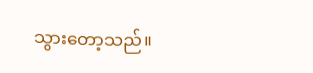သွားတော့သည်။